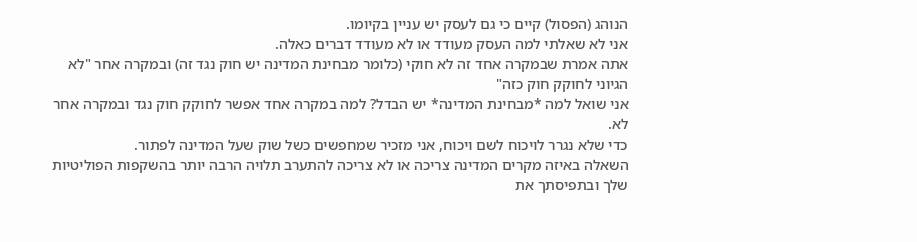הנוהג (הפסול) קיים כי גם לעסק יש עניין בקיומו.
אני לא שאלתי למה העסק מעודד או לא מעודד דברים כאלה.
אתה אמרת שבמקרה אחד זה לא חוקי (כלומר מבחינת המדינה יש חוק נגד זה) ובמקרה אחר "לא הגיוני לחוקק חוק כזה"
אני שואל למה *מבחינת המדינה* יש הבדל? למה במקרה אחד אפשר לחוקק חוק נגד ובמקרה אחר לא.
כדי שלא נגרר לויכוח לשם ויכוח, אני מזכיר שמחפשים כשל שוק שעל המדינה לפתור.
השאלה באיזה מקרים המדינה צריכה או לא צריכה להתערב תלויה הרבה יותר בהשקפות הפוליטיות שלך ובתפיסתך את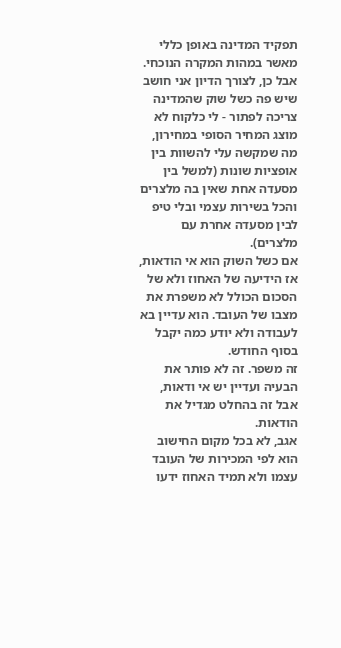תפקיד המדינה באופן כללי מאשר במהות המקרה הנוכחי.
אבל כן, לצורך הדיון אני חושב שיש פה כשל שוק שהמדינה צריכה לפתור - לי כלקוח לא מוצג המחיר הסופי במחירון, מה שמקשה עלי להשוות בין אופציות שונות (למשל בין מסעדה אחת שאין בה מלצרים והכל בשירות עצמי ובלי טיפ לבין מסעדה אחרת עם מלצרים).
אם כשל השוק הוא אי הודאות, אז הידיעה של האחוז ולא של הסכום הכולל לא משפרת את מצבו של העובד. הוא עדיין בא לעבודה ולא יודע כמה יקבל בסוף החודש.
זה משפר. זה לא פותר את הבעיה ועדיין יש אי ודאות, אבל זה בהחלט מגדיל את הודאות.
אגב, לא בכל מקום החישוב הוא לפי המכירות של העובד עצמו ולא תמיד האחוז ידעו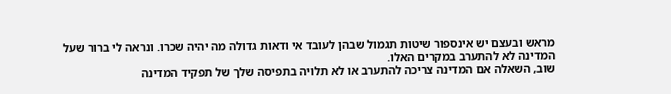מראש ובעצם יש אינספור שיטות תגמול שבהן לעובד אי ודאות גדולה מה יהיה שכרו. ונראה לי ברור שעל המדינה לא להתערב במקרים האלו.
שוב, השאלה אם המדינה צריכה להתערב או לא תלויה בתפיסה שלך של תפקיד המדינה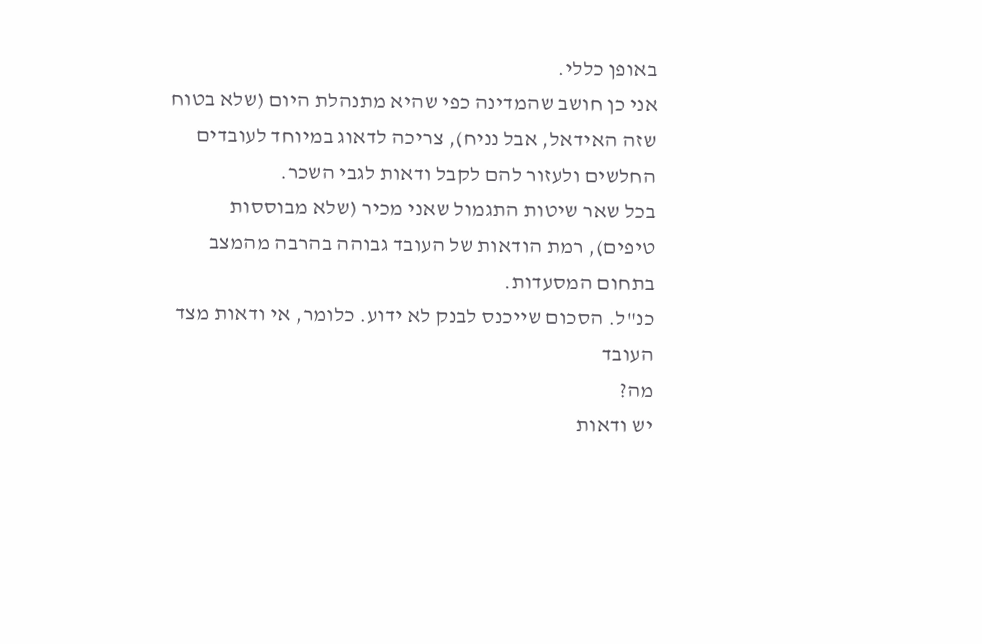באופן כללי.
אני כן חושב שהמדינה כפי שהיא מתנהלת היום (שלא בטוח שזה האידאל, אבל נניח), צריכה לדאוג במיוחד לעובדים החלשים ולעזור להם לקבל ודאות לגבי השכר.
בכל שאר שיטות התגמול שאני מכיר (שלא מבוססות טיפים), רמת הודאות של העובד גבוהה בהרבה מהמצב בתחום המסעדות.
כנ"ל. הסכום שייכנס לבנק לא ידוע. כלומר, אי ודאות מצד העובד
מה?
יש ודאות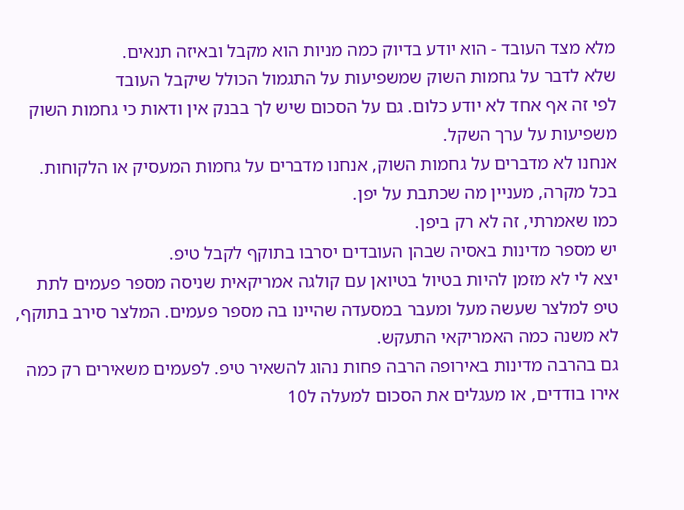מלא מצד העובד - הוא יודע בדיוק כמה מניות הוא מקבל ובאיזה תנאים.
שלא לדבר על גחמות השוק שמשפיעות על התגמול הכולל שיקבל העובד
לפי זה אף אחד לא יודע כלום. גם על הסכום שיש לך בבנק אין ודאות כי גחמות השוק משפיעות על ערך השקל.
אנחנו לא מדברים על גחמות השוק, אנחנו מדברים על גחמות המעסיק או הלקוחות.
בכל מקרה, מעניין מה שכתבת על יפן.
כמו שאמרתי, זה לא רק ביפן.
יש מספר מדינות באסיה שבהן העובדים יסרבו בתוקף לקבל טיפ.
יצא לי לא מזמן להיות בטיול בטיואן עם קולגה אמריקאית שניסה מספר פעמים לתת טיפ למלצר שעשה מעל ומעבר במסעדה שהיינו בה מספר פעמים. המלצר סירב בתוקף, לא משנה כמה האמריקאי התעקש.
גם בהרבה מדינות באירופה הרבה פחות נהוג להשאיר טיפ. לפעמים משאירים רק כמה אירו בודדים, או מעגלים את הסכום למעלה ל10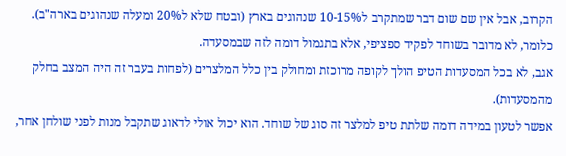הקרוב, אבל אין שם שום דבר שמתקרב ל10-15% שנהוגים בארץ (ובטח שלא ל20% ומעלה שנהוגים בארה"ב).
כלומר, לא מדובר בשוחד לפקיד ספציפי, אלא בתגמול דומה לזה שבמסעדה.
אגב, לא בכל המסעדות הטיפ הולך לקופה מרוכזת ומחולק בין כלל המלצרים (לפחות בעבר זה היה המצב בחלק מהמסעדות).
אפשר לטעון במידה דומה שלתת טיפ למלצר זה סוג של שוחד. הוא יכול אולי לדאוג שתקבל מנות לפני שולחן אחר,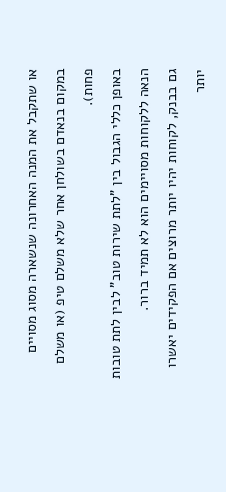או שתקבל את המנה האחרונה שנשארה מסוג מסויים במקום בנאדם בשולחן אחר שלא משלם טיפ (או משלם פחות).
באופן כללי הגבול בין "לתת שירות טוב" לבין לתת טובות הנאה ללקוחות מסויימים הוא לא תמיד ברור.
גם בבנק, לקוחות יהיו יותר מרוצים אם הפקידים יאשרו יותר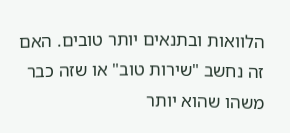הלוואות ובתנאים יותר טובים. האם זה נחשב "שירות טוב" או שזה כבר משהו שהוא יותר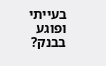בעייתי ופוגע בבנק?